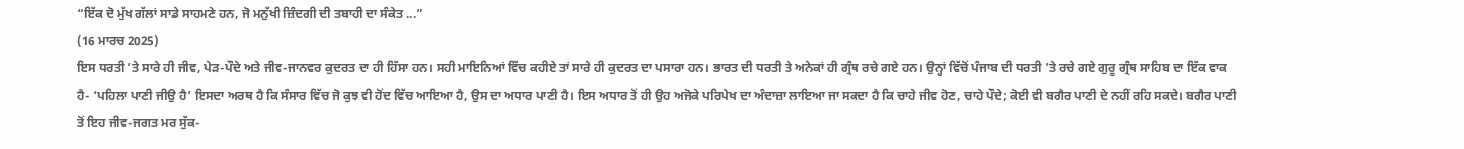“ਇੱਕ ਦੋ ਮੁੱਖ ਗੱਲਾਂ ਸਾਡੇ ਸਾਹਮਣੇ ਹਨ, ਜੋ ਮਨੁੱਖੀ ਜ਼ਿੰਦਗੀ ਦੀ ਤਬਾਹੀ ਦਾ ਸੰਕੇਤ ...”
(16 ਮਾਰਚ 2025)
ਇਸ ਧਰਤੀ ’ਤੇ ਸਾਰੇ ਹੀ ਜੀਵ, ਪੇੜ-ਪੌਦੇ ਅਤੇ ਜੀਵ-ਜਾਨਵਰ ਕੁਦਰਤ ਦਾ ਹੀ ਹਿੱਸਾ ਹਨ। ਸਹੀ ਮਾਇਨਿਆਂ ਵਿੱਚ ਕਹੀਏ ਤਾਂ ਸਾਰੇ ਹੀ ਕੁਦਰਤ ਦਾ ਪਸਾਰਾ ਹਨ। ਭਾਰਤ ਦੀ ਧਰਤੀ ਤੇ ਅਨੇਕਾਂ ਹੀ ਗ੍ਰੰਥ ਰਚੇ ਗਏ ਹਨ। ਉਨ੍ਹਾਂ ਵਿੱਚੋਂ ਪੰਜਾਬ ਦੀ ਧਰਤੀ ’ਤੇ ਰਚੇ ਗਏ ਗੁਰੂ ਗ੍ਰੰਥ ਸਾਹਿਬ ਦਾ ਇੱਕ ਵਾਕ ਹੈ- ‘ਪਹਿਲਾ ਪਾਣੀ ਜੀਉ ਹੈ’ ਇਸਦਾ ਅਰਥ ਹੈ ਕਿ ਸੰਸਾਰ ਵਿੱਚ ਜੋ ਕੁਝ ਵੀ ਹੋਂਦ ਵਿੱਚ ਆਇਆ ਹੈ, ਉਸ ਦਾ ਅਧਾਰ ਪਾਣੀ ਹੈ। ਇਸ ਅਧਾਰ ਤੋਂ ਹੀ ਉਹ ਅਜੋਕੇ ਪਰਿਪੇਖ ਦਾ ਅੰਦਾਜ਼ਾ ਲਾਇਆ ਜਾ ਸਕਦਾ ਹੈ ਕਿ ਚਾਹੇ ਜੀਵ ਹੋਣ, ਚਾਹੇ ਪੌਦੇ; ਕੋਈ ਵੀ ਬਗੈਰ ਪਾਣੀ ਦੇ ਨਹੀਂ ਰਹਿ ਸਕਦੇ। ਬਗੈਰ ਪਾਣੀ ਤੋਂ ਇਹ ਜੀਵ-ਜਗਤ ਮਰ ਸੁੱਕ-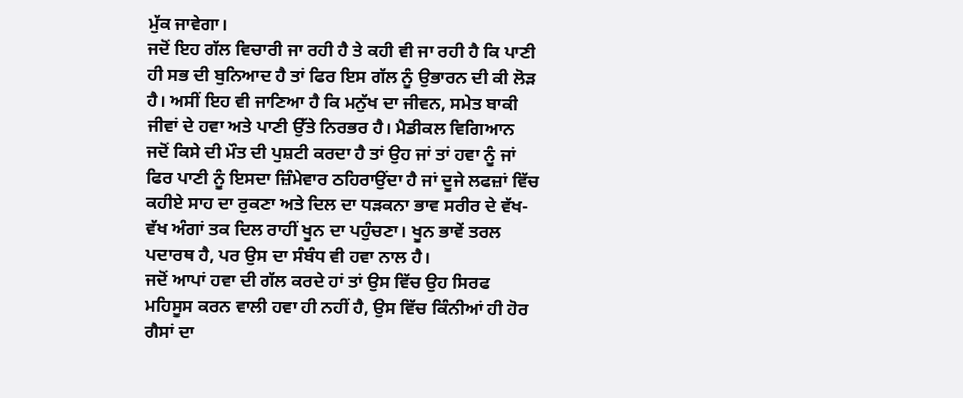ਮੁੱਕ ਜਾਵੇਗਾ।
ਜਦੋਂ ਇਹ ਗੱਲ ਵਿਚਾਰੀ ਜਾ ਰਹੀ ਹੈ ਤੇ ਕਹੀ ਵੀ ਜਾ ਰਹੀ ਹੈ ਕਿ ਪਾਣੀ ਹੀ ਸਭ ਦੀ ਬੁਨਿਆਦ ਹੈ ਤਾਂ ਫਿਰ ਇਸ ਗੱਲ ਨੂੰ ਉਭਾਰਨ ਦੀ ਕੀ ਲੋੜ ਹੈ। ਅਸੀਂ ਇਹ ਵੀ ਜਾਣਿਆ ਹੈ ਕਿ ਮਨੁੱਖ ਦਾ ਜੀਵਨ, ਸਮੇਤ ਬਾਕੀ ਜੀਵਾਂ ਦੇ ਹਵਾ ਅਤੇ ਪਾਣੀ ਉੱਤੇ ਨਿਰਭਰ ਹੈ। ਮੈਡੀਕਲ ਵਿਗਿਆਨ ਜਦੋਂ ਕਿਸੇ ਦੀ ਮੌਤ ਦੀ ਪੁਸ਼ਟੀ ਕਰਦਾ ਹੈ ਤਾਂ ਉਹ ਜਾਂ ਤਾਂ ਹਵਾ ਨੂੰ ਜਾਂ ਫਿਰ ਪਾਣੀ ਨੂੰ ਇਸਦਾ ਜ਼ਿੰਮੇਵਾਰ ਠਹਿਰਾਉਂਦਾ ਹੈ ਜਾਂ ਦੂਜੇ ਲਫਜ਼ਾਂ ਵਿੱਚ ਕਹੀਏ ਸਾਹ ਦਾ ਰੁਕਣਾ ਅਤੇ ਦਿਲ ਦਾ ਧੜਕਨਾ ਭਾਵ ਸਰੀਰ ਦੇ ਵੱਖ-ਵੱਖ ਅੰਗਾਂ ਤਕ ਦਿਲ ਰਾਹੀਂ ਖੂਨ ਦਾ ਪਹੁੰਚਣਾ। ਖੂਨ ਭਾਵੇਂ ਤਰਲ ਪਦਾਰਥ ਹੈ, ਪਰ ਉਸ ਦਾ ਸੰਬੰਧ ਵੀ ਹਵਾ ਨਾਲ ਹੈ।
ਜਦੋਂ ਆਪਾਂ ਹਵਾ ਦੀ ਗੱਲ ਕਰਦੇ ਹਾਂ ਤਾਂ ਉਸ ਵਿੱਚ ਉਹ ਸਿਰਫ ਮਹਿਸੂਸ ਕਰਨ ਵਾਲੀ ਹਵਾ ਹੀ ਨਹੀਂ ਹੈ, ਉਸ ਵਿੱਚ ਕਿੰਨੀਆਂ ਹੀ ਹੋਰ ਗੈਸਾਂ ਦਾ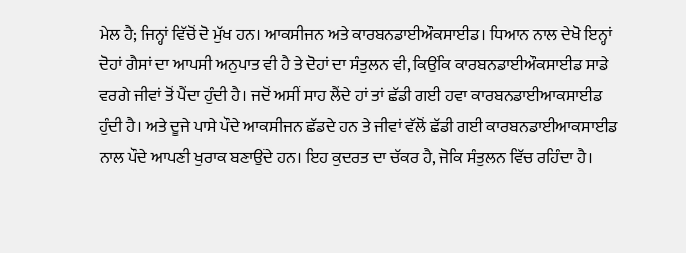ਮੇਲ ਹੈ; ਜਿਨ੍ਹਾਂ ਵਿੱਚੋਂ ਦੋ ਮੁੱਖ ਹਨ। ਆਕਸੀਜਨ ਅਤੇ ਕਾਰਬਨਡਾਈਔਕਸਾਈਡ। ਧਿਆਨ ਨਾਲ ਦੇਖੋ ਇਨ੍ਹਾਂ ਦੋਹਾਂ ਗੈਸਾਂ ਦਾ ਆਪਸੀ ਅਨੁਪਾਤ ਵੀ ਹੈ ਤੇ ਦੋਹਾਂ ਦਾ ਸੰਤੁਲਨ ਵੀ, ਕਿਉਂਕਿ ਕਾਰਬਨਡਾਈਔਕਸਾਈਡ ਸਾਡੇ ਵਰਗੇ ਜੀਵਾਂ ਤੋਂ ਪੈਂਦਾ ਹੁੰਦੀ ਹੈ। ਜਦੋਂ ਅਸੀਂ ਸਾਹ ਲੈਂਦੇ ਹਾਂ ਤਾਂ ਛੱਡੀ ਗਈ ਹਵਾ ਕਾਰਬਨਡਾਈਆਕਸਾਈਡ ਹੁੰਦੀ ਹੈ। ਅਤੇ ਦੂਜੇ ਪਾਸੇ ਪੌਦੇ ਆਕਸੀਜਨ ਛੱਡਦੇ ਹਨ ਤੇ ਜੀਵਾਂ ਵੱਲੋਂ ਛੱਡੀ ਗਈ ਕਾਰਬਨਡਾਈਆਕਸਾਈਡ ਨਾਲ ਪੌਦੇ ਆਪਣੀ ਖੁਰਾਕ ਬਣਾਉਂਦੇ ਹਨ। ਇਹ ਕੁਦਰਤ ਦਾ ਚੱਕਰ ਹੈ, ਜੋਕਿ ਸੰਤੁਲਨ ਵਿੱਚ ਰਹਿੰਦਾ ਹੈ।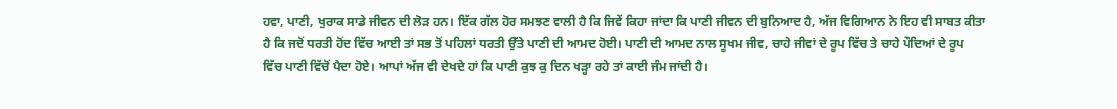ਹਵਾ, ਪਾਣੀ, ਖੁਰਾਕ ਸਾਡੇ ਜੀਵਨ ਦੀ ਲੋੜ ਹਨ। ਇੱਕ ਗੱਲ ਹੋਰ ਸਮਝਣ ਵਾਲੀ ਹੈ ਕਿ ਜਿਵੇਂ ਕਿਹਾ ਜਾਂਦਾ ਕਿ ਪਾਣੀ ਜੀਵਨ ਦੀ ਬੁਨਿਆਦ ਹੈ, ਅੱਜ ਵਿਗਿਆਨ ਨੇ ਇਹ ਵੀ ਸਾਬਤ ਕੀਤਾ ਹੈ ਕਿ ਜਦੋਂ ਧਰਤੀ ਹੋਂਦ ਵਿੱਚ ਆਈ ਤਾਂ ਸਭ ਤੋਂ ਪਹਿਲਾਂ ਧਰਤੀ ਉੱਤੇ ਪਾਣੀ ਦੀ ਆਮਦ ਹੋਈ। ਪਾਣੀ ਦੀ ਆਮਦ ਨਾਲ ਸੂਖਮ ਜੀਵ, ਚਾਹੇ ਜੀਵਾਂ ਦੇ ਰੂਪ ਵਿੱਚ ਤੇ ਚਾਹੇ ਪੌਦਿਆਂ ਦੇ ਰੂਪ ਵਿੱਚ ਪਾਣੀ ਵਿੱਚੋਂ ਪੈਦਾ ਹੋਏ। ਆਪਾਂ ਅੱਜ ਵੀ ਦੇਖਦੇ ਹਾਂ ਕਿ ਪਾਣੀ ਕੁਝ ਕੁ ਦਿਨ ਖੜ੍ਹਾ ਰਹੇ ਤਾਂ ਕਾਈ ਜੰਮ ਜਾਂਦੀ ਹੈ।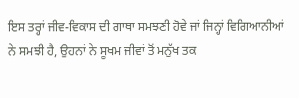ਇਸ ਤਰ੍ਹਾਂ ਜੀਵ-ਵਿਕਾਸ ਦੀ ਗਾਥਾ ਸਮਝਣੀ ਹੋਵੇ ਜਾਂ ਜਿਨ੍ਹਾਂ ਵਿਗਿਆਨੀਆਂ ਨੇ ਸਮਝੀ ਹੈ, ਉਹਨਾਂ ਨੇ ਸੂਖਮ ਜੀਵਾਂ ਤੋਂ ਮਨੁੱਖ ਤਕ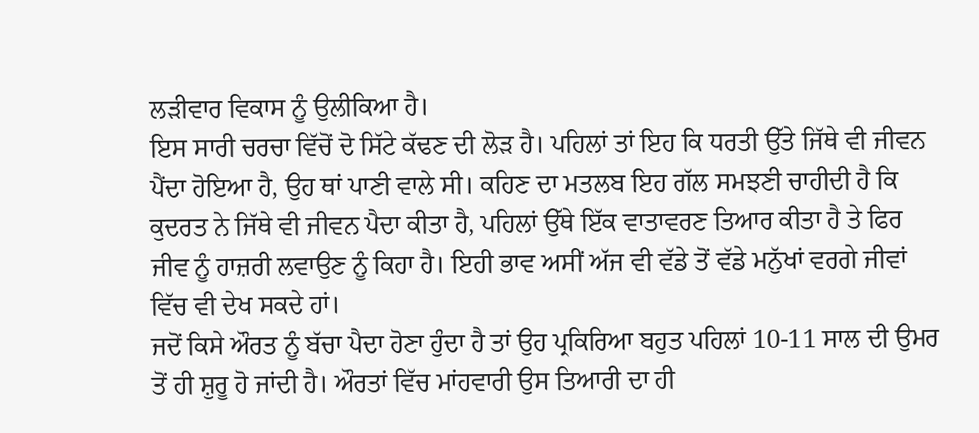ਲੜੀਵਾਰ ਵਿਕਾਸ ਨੂੰ ਉਲੀਕਿਆ ਹੈ।
ਇਸ ਸਾਰੀ ਚਰਚਾ ਵਿੱਚੋਂ ਦੋ ਸਿੱਟੇ ਕੱਢਣ ਦੀ ਲੋੜ ਹੈ। ਪਹਿਲਾਂ ਤਾਂ ਇਹ ਕਿ ਧਰਤੀ ਉੱਤੇ ਜਿੱਥੇ ਵੀ ਜੀਵਨ ਪੈਂਦਾ ਹੋਇਆ ਹੈ, ਉਹ ਥਾਂ ਪਾਣੀ ਵਾਲੇ ਸੀ। ਕਹਿਣ ਦਾ ਮਤਲਬ ਇਹ ਗੱਲ ਸਮਝਣੀ ਚਾਹੀਦੀ ਹੈ ਕਿ ਕੁਦਰਤ ਨੇ ਜਿੱਥੇ ਵੀ ਜੀਵਨ ਪੈਦਾ ਕੀਤਾ ਹੈ, ਪਹਿਲਾਂ ਉੱਥੇ ਇੱਕ ਵਾਤਾਵਰਣ ਤਿਆਰ ਕੀਤਾ ਹੈ ਤੇ ਫਿਰ ਜੀਵ ਨੂੰ ਹਾਜ਼ਰੀ ਲਵਾਉਣ ਨੂੰ ਕਿਹਾ ਹੈ। ਇਹੀ ਭਾਵ ਅਸੀਂ ਅੱਜ ਵੀ ਵੱਡੇ ਤੋਂ ਵੱਡੇ ਮਨੁੱਖਾਂ ਵਰਗੇ ਜੀਵਾਂ ਵਿੱਚ ਵੀ ਦੇਖ ਸਕਦੇ ਹਾਂ।
ਜਦੋਂ ਕਿਸੇ ਔਰਤ ਨੂੰ ਬੱਚਾ ਪੈਦਾ ਹੋਣਾ ਹੁੰਦਾ ਹੈ ਤਾਂ ਉਹ ਪ੍ਰਕਿਰਿਆ ਬਹੁਤ ਪਹਿਲਾਂ 10-11 ਸਾਲ ਦੀ ਉਮਰ ਤੋਂ ਹੀ ਸ਼ੁਰੂ ਹੋ ਜਾਂਦੀ ਹੈ। ਔਰਤਾਂ ਵਿੱਚ ਮਾਂਹਵਾਰੀ ਉਸ ਤਿਆਰੀ ਦਾ ਹੀ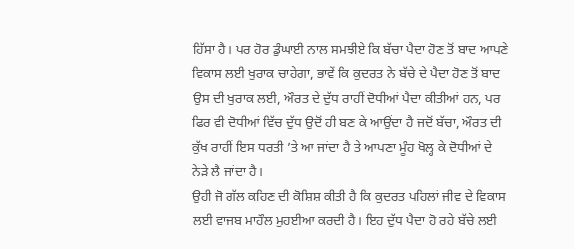ਹਿੱਸਾ ਹੈ। ਪਰ ਹੋਰ ਡੁੰਘਾਈ ਨਾਲ ਸਮਝੀਏ ਕਿ ਬੱਚਾ ਪੈਦਾ ਹੋਣ ਤੋਂ ਬਾਦ ਆਪਣੇ ਵਿਕਾਸ ਲਈ ਖੁਰਾਕ ਚਾਹੇਗਾ, ਭਾਵੇਂ ਕਿ ਕੁਦਰਤ ਨੇ ਬੱਚੇ ਦੇ ਪੈਦਾ ਹੋਣ ਤੋਂ ਬਾਦ ਉਸ ਦੀ ਖੁਰਾਕ ਲਈ, ਔਰਤ ਦੇ ਦੁੱਧ ਰਾਹੀਂ ਦੋਧੀਆਂ ਪੈਦਾ ਕੀਤੀਆਂ ਹਨ, ਪਰ ਫਿਰ ਵੀ ਦੋਧੀਆਂ ਵਿੱਚ ਦੁੱਧ ਉਦੋਂ ਹੀ ਬਣ ਕੇ ਆਉਂਦਾ ਹੈ ਜਦੋਂ ਬੱਚਾ, ਔਰਤ ਦੀ ਕੁੱਖ ਰਾਹੀਂ ਇਸ ਧਰਤੀ ’ਤੇ ਆ ਜਾਂਦਾ ਹੈ ਤੇ ਆਪਣਾ ਮੂੰਹ ਖੋਲ੍ਹ ਕੇ ਦੋਧੀਆਂ ਦੇ ਨੇੜੇ ਲੈ ਜਾਂਦਾ ਹੈ।
ਉਹੀ ਜੋ ਗੱਲ ਕਹਿਣ ਦੀ ਕੋਸ਼ਿਸ਼ ਕੀਤੀ ਹੈ ਕਿ ਕੁਦਰਤ ਪਹਿਲਾਂ ਜੀਵ ਦੇ ਵਿਕਾਸ ਲਈ ਵਾਜਬ ਮਾਹੌਲ ਮੁਹਈਆ ਕਰਦੀ ਹੈ। ਇਹ ਦੁੱਧ ਪੈਦਾ ਹੋ ਰਹੇ ਬੱਚੇ ਲਈ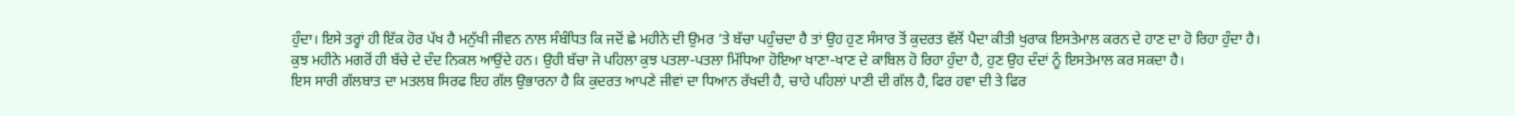ਹੁੰਦਾ। ਇਸੇ ਤਰ੍ਹਾਂ ਹੀ ਇੱਕ ਹੋਰ ਪੱਖ ਹੈ ਮਨੁੱਖੀ ਜੀਵਨ ਨਾਲ ਸੰਬੰਧਿਤ ਕਿ ਜਦੋਂ ਛੇ ਮਹੀਨੇ ਦੀ ਉਮਰ ’ਤੇ ਬੱਚਾ ਪਹੁੰਚਦਾ ਹੈ ਤਾਂ ਉਹ ਹੁਣ ਸੰਸਾਰ ਤੋਂ ਕੁਦਰਤ ਵੱਲੋਂ ਪੈਦਾ ਕੀਤੀ ਖੁਰਾਕ ਇਸਤੇਮਾਲ ਕਰਨ ਦੇ ਹਾਣ ਦਾ ਹੋ ਰਿਹਾ ਹੁੰਦਾ ਹੈ। ਕੁਝ ਮਹੀਨੇ ਮਗਰੋਂ ਹੀ ਬੱਚੇ ਦੇ ਦੰਦ ਨਿਕਲ ਆਉਂਦੇ ਹਨ। ਉਹੀ ਬੱਚਾ ਜੋ ਪਹਿਲਾ ਕੁਝ ਪਤਲਾ-ਪਤਲਾ ਮਿੱਧਿਆ ਹੋਇਆ ਖਾਣਾ-ਖਾਣ ਦੇ ਕਾਬਿਲ ਹੋ ਰਿਹਾ ਹੁੰਦਾ ਹੈ, ਹੁਣ ਉਹ ਦੰਦਾਂ ਨੂੰ ਇਸਤੇਮਾਲ ਕਰ ਸਕਦਾ ਹੈ।
ਇਸ ਸਾਰੀ ਗੱਲਬਾਤ ਦਾ ਮਤਲਬ ਸਿਰਫ ਇਹ ਗੱਲ ਉਭਾਰਨਾ ਹੈ ਕਿ ਕੁਦਰਤ ਆਪਣੇ ਜੀਵਾਂ ਦਾ ਧਿਆਨ ਰੱਖਦੀ ਹੈ, ਚਾਹੇ ਪਹਿਲਾਂ ਪਾਣੀ ਦੀ ਗੱਲ ਹੈ, ਫਿਰ ਹਵਾ ਦੀ ਤੇ ਫਿਰ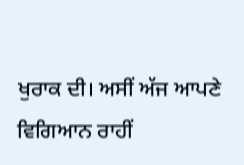ਖੁਰਾਕ ਦੀ। ਅਸੀਂ ਅੱਜ ਆਪਣੇ ਵਿਗਿਆਨ ਰਾਹੀਂ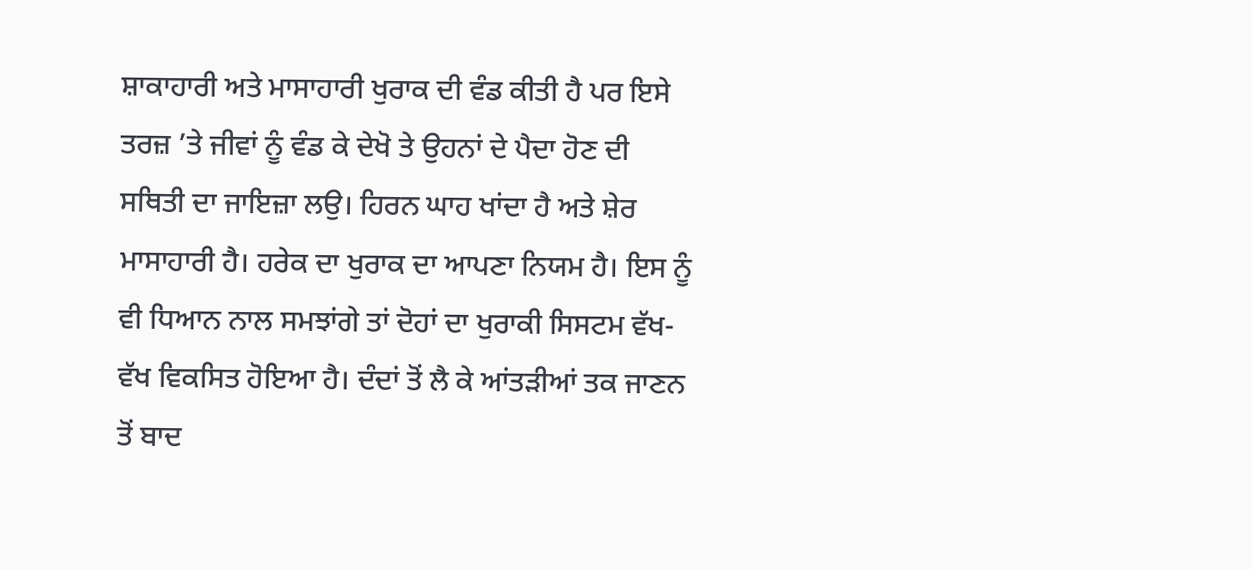ਸ਼ਾਕਾਹਾਰੀ ਅਤੇ ਮਾਸਾਹਾਰੀ ਖੁਰਾਕ ਦੀ ਵੰਡ ਕੀਤੀ ਹੈ ਪਰ ਇਸੇ ਤਰਜ਼ ’ਤੇ ਜੀਵਾਂ ਨੂੰ ਵੰਡ ਕੇ ਦੇਖੋ ਤੇ ਉਹਨਾਂ ਦੇ ਪੈਦਾ ਹੋਣ ਦੀ ਸਥਿਤੀ ਦਾ ਜਾਇਜ਼ਾ ਲਉ। ਹਿਰਨ ਘਾਹ ਖਾਂਦਾ ਹੈ ਅਤੇ ਸ਼ੇਰ ਮਾਸਾਹਾਰੀ ਹੈ। ਹਰੇਕ ਦਾ ਖੁਰਾਕ ਦਾ ਆਪਣਾ ਨਿਯਮ ਹੈ। ਇਸ ਨੂੰ ਵੀ ਧਿਆਨ ਨਾਲ ਸਮਝਾਂਗੇ ਤਾਂ ਦੋਹਾਂ ਦਾ ਖੁਰਾਕੀ ਸਿਸਟਮ ਵੱਖ-ਵੱਖ ਵਿਕਸਿਤ ਹੋਇਆ ਹੈ। ਦੰਦਾਂ ਤੋਂ ਲੈ ਕੇ ਆਂਤੜੀਆਂ ਤਕ ਜਾਣਨ ਤੋਂ ਬਾਦ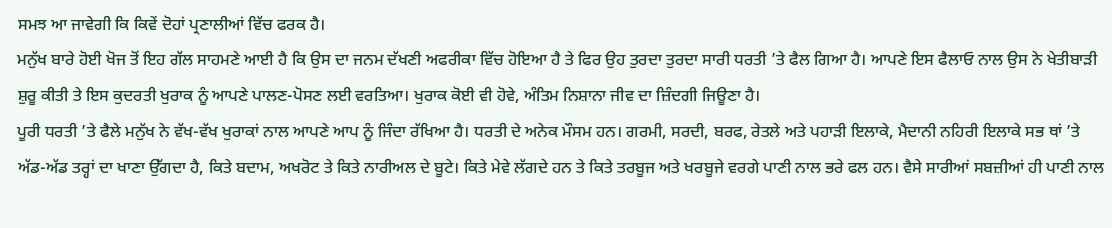ਸਮਝ ਆ ਜਾਵੇਗੀ ਕਿ ਕਿਵੇਂ ਦੋਹਾਂ ਪ੍ਰਣਾਲੀਆਂ ਵਿੱਚ ਫਰਕ ਹੈ।
ਮਨੁੱਖ ਬਾਰੇ ਹੋਈ ਖੋਜ ਤੋਂ ਇਹ ਗੱਲ ਸਾਹਮਣੇ ਆਈ ਹੈ ਕਿ ਉਸ ਦਾ ਜਨਮ ਦੱਖਣੀ ਅਫਰੀਕਾ ਵਿੱਚ ਹੋਇਆ ਹੈ ਤੇ ਫਿਰ ਉਹ ਤੁਰਦਾ ਤੁਰਦਾ ਸਾਰੀ ਧਰਤੀ ’ਤੇ ਫੈਲ ਗਿਆ ਹੈ। ਆਪਣੇ ਇਸ ਫੈਲਾਓ ਨਾਲ ਉਸ ਨੇ ਖੇਤੀਬਾੜੀ ਸ਼ੁਰੂ ਕੀਤੀ ਤੇ ਇਸ ਕੁਦਰਤੀ ਖੁਰਾਕ ਨੂੰ ਆਪਣੇ ਪਾਲਣ-ਪੋਸਣ ਲਈ ਵਰਤਿਆ। ਖੁਰਾਕ ਕੋਈ ਵੀ ਹੋਵੇ, ਅੰਤਿਮ ਨਿਸ਼ਾਨਾ ਜੀਵ ਦਾ ਜ਼ਿੰਦਗੀ ਜਿਊਣਾ ਹੈ।
ਪੂਰੀ ਧਰਤੀ ’ਤੇ ਫੈਲੇ ਮਨੁੱਖ ਨੇ ਵੱਖ-ਵੱਖ ਖੁਰਾਕਾਂ ਨਾਲ ਆਪਣੇ ਆਪ ਨੂੰ ਜਿੰਦਾ ਰੱਖਿਆ ਹੈ। ਧਰਤੀ ਦੇ ਅਨੇਕ ਮੌਸਮ ਹਨ। ਗਰਮੀ, ਸਰਦੀ, ਬਰਫ, ਰੇਤਲੇ ਅਤੇ ਪਹਾੜੀ ਇਲਾਕੇ, ਮੈਦਾਨੀ ਨਹਿਰੀ ਇਲਾਕੇ ਸਭ ਥਾਂ ’ਤੇ ਅੱਡ-ਅੱਡ ਤਰ੍ਹਾਂ ਦਾ ਖਾਣਾ ਉੱਗਦਾ ਹੈ, ਕਿਤੇ ਬਦਾਮ, ਅਖਰੋਟ ਤੇ ਕਿਤੇ ਨਾਰੀਅਲ ਦੇ ਬੂਟੇ। ਕਿਤੇ ਮੇਵੇ ਲੱਗਦੇ ਹਨ ਤੇ ਕਿਤੇ ਤਰਬੂਜ ਅਤੇ ਖਰਬੂਜੇ ਵਰਗੇ ਪਾਣੀ ਨਾਲ ਭਰੇ ਫਲ ਹਨ। ਵੈਸੇ ਸਾਰੀਆਂ ਸਬਜ਼ੀਆਂ ਹੀ ਪਾਣੀ ਨਾਲ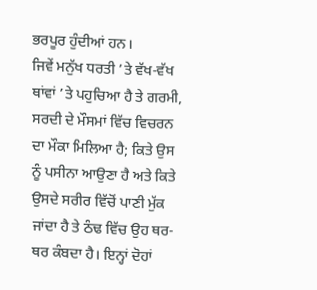ਭਰਪੂਰ ਹੁੰਦੀਆਂ ਹਨ।
ਜਿਵੇਂ ਮਨੁੱਖ ਧਰਤੀ ’ਤੇ ਵੱਖ-ਵੱਖ ਥਾਂਵਾਂ ’ਤੇ ਪਹੁਚਿਆ ਹੈ ਤੇ ਗਰਮੀ, ਸਰਦੀ ਦੇ ਮੌਸਮਾਂ ਵਿੱਚ ਵਿਚਰਨ ਦਾ ਮੌਕਾ ਮਿਲਿਆ ਹੈ; ਕਿਤੇ ਉਸ ਨੂੰ ਪਸੀਨਾ ਆਉਣਾ ਹੈ ਅਤੇ ਕਿਤੇ ਉਸਦੇ ਸਰੀਰ ਵਿੱਚੋਂ ਪਾਣੀ ਮੁੱਕ ਜਾਂਦਾ ਹੈ ਤੇ ਠੰਢ ਵਿੱਚ ਉਹ ਥਰ-ਥਰ ਕੰਬਦਾ ਹੈ। ਇਨ੍ਹਾਂ ਦੋਹਾਂ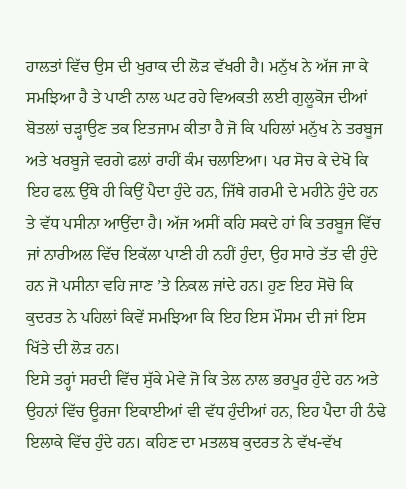ਹਾਲਤਾਂ ਵਿੱਚ ਉਸ ਦੀ ਖੁਰਾਕ ਦੀ ਲੋੜ ਵੱਖਰੀ ਹੈ। ਮਨੁੱਖ ਨੇ ਅੱਜ ਜਾ ਕੇ ਸਮਝਿਆ ਹੈ ਤੇ ਪਾਣੀ ਨਾਲ ਘਟ ਰਹੇ ਵਿਅਕਤੀ ਲਈ ਗੁਲੂਕੋਜ ਦੀਆਂ ਬੋਤਲਾਂ ਚੜ੍ਹਾਉਣ ਤਕ ਇਤਜਾਮ ਕੀਤਾ ਹੈ ਜੋ ਕਿ ਪਹਿਲਾਂ ਮਨੁੱਖ ਨੇ ਤਰਬੂਜ ਅਤੇ ਖਰਬੂਜੇ ਵਰਗੇ ਫਲਾਂ ਰਾਹੀਂ ਕੰਮ ਚਲਾਇਆ। ਪਰ ਸੋਚ ਕੇ ਦੇਖੋ ਕਿ ਇਹ ਫਲ਼ ਉੱਥੇ ਹੀ ਕਿਉਂ ਪੈਦਾ ਹੁੰਦੇ ਹਨ, ਜਿੱਥੇ ਗਰਮੀ ਦੇ ਮਹੀਨੇ ਹੁੰਦੇ ਹਨ ਤੇ ਵੱਧ ਪਸੀਨਾ ਆਉਂਦਾ ਹੈ। ਅੱਜ ਅਸੀਂ ਕਹਿ ਸਕਦੇ ਹਾਂ ਕਿ ਤਰਬੂਜ ਵਿੱਚ ਜਾਂ ਨਾਰੀਅਲ ਵਿੱਚ ਇਕੱਲਾ ਪਾਣੀ ਹੀ ਨਹੀਂ ਹੁੰਦਾ, ਉਹ ਸਾਰੇ ਤੱਤ ਵੀ ਹੁੰਦੇ ਹਨ ਜੋ ਪਸੀਨਾ ਵਹਿ ਜਾਣ ’ਤੇ ਨਿਕਲ ਜਾਂਦੇ ਹਨ। ਹੁਣ ਇਹ ਸੋਚੋ ਕਿ ਕੁਦਰਤ ਨੇ ਪਹਿਲਾਂ ਕਿਵੇਂ ਸਮਝਿਆ ਕਿ ਇਹ ਇਸ ਮੌਸਮ ਦੀ ਜਾਂ ਇਸ ਖਿੱਤੇ ਦੀ ਲੋੜ ਹਨ।
ਇਸੇ ਤਰ੍ਹਾਂ ਸਰਦੀ ਵਿੱਚ ਸੁੱਕੇ ਮੇਵੇ ਜੋ ਕਿ ਤੇਲ ਨਾਲ ਭਰਪੂਰ ਹੁੰਦੇ ਹਨ ਅਤੇ ਉਹਨਾਂ ਵਿੱਚ ਊਰਜਾ ਇਕਾਈਆਂ ਵੀ ਵੱਧ ਹੁੰਦੀਆਂ ਹਨ, ਇਹ ਪੈਦਾ ਹੀ ਠੰਢੇ ਇਲਾਕੇ ਵਿੱਚ ਹੁੰਦੇ ਹਨ। ਕਹਿਣ ਦਾ ਮਤਲਬ ਕੁਦਰਤ ਨੇ ਵੱਖ-ਵੱਖ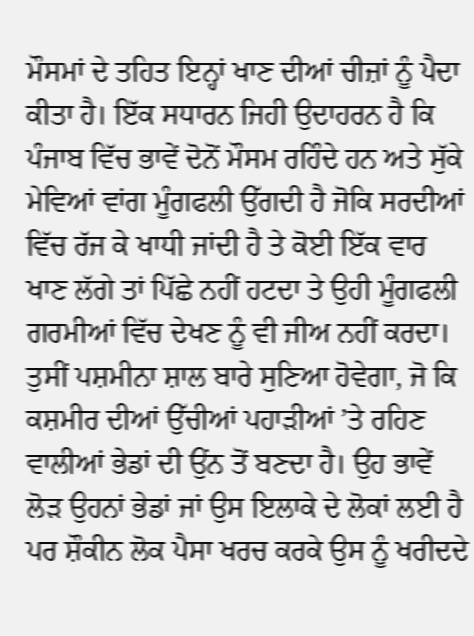ਮੌਸਮਾਂ ਦੇ ਤਹਿਤ ਇਨ੍ਹਾਂ ਖਾਣ ਦੀਆਂ ਚੀਜ਼ਾਂ ਨੂੰ ਪੈਦਾ ਕੀਤਾ ਹੈ। ਇੱਕ ਸਧਾਰਨ ਜਿਹੀ ਉਦਾਹਰਨ ਹੈ ਕਿ ਪੰਜਾਬ ਵਿੱਚ ਭਾਵੇਂ ਦੋਨੋਂ ਮੌਸਮ ਰਹਿੰਦੇ ਹਨ ਅਤੇ ਸੁੱਕੇ ਮੇਵਿਆਂ ਵਾਂਗ ਮੂੰਗਫਲੀ ਉੱਗਦੀ ਹੈ ਜੋਕਿ ਸਰਦੀਆਂ ਵਿੱਚ ਰੱਜ ਕੇ ਖਾਧੀ ਜਾਂਦੀ ਹੈ ਤੇ ਕੋਈ ਇੱਕ ਵਾਰ ਖਾਣ ਲੱਗੇ ਤਾਂ ਪਿੱਛੇ ਨਹੀਂ ਹਟਦਾ ਤੇ ਉਹੀ ਮੂੰਗਫਲੀ ਗਰਮੀਆਂ ਵਿੱਚ ਦੇਖਣ ਨੂੰ ਵੀ ਜੀਅ ਨਹੀਂ ਕਰਦਾ।
ਤੁਸੀਂ ਪਸ਼ਮੀਨਾ ਸ਼ਾਲ ਬਾਰੇ ਸੁਣਿਆ ਹੋਵੇਗਾ, ਜੋ ਕਿ ਕਸ਼ਮੀਰ ਦੀਆਂ ਉੱਚੀਆਂ ਪਹਾੜੀਆਂ ’ਤੇ ਰਹਿਣ ਵਾਲੀਆਂ ਭੇਡਾਂ ਦੀ ਉਂਨ ਤੋਂ ਬਣਦਾ ਹੈ। ਉਹ ਭਾਵੇਂ ਲੋੜ ਉਹਨਾਂ ਭੇਡਾਂ ਜਾਂ ਉਸ ਇਲਾਕੇ ਦੇ ਲੋਕਾਂ ਲਈ ਹੈ ਪਰ ਸ਼ੌਕੀਨ ਲੋਕ ਪੈਸਾ ਖਰਚ ਕਰਕੇ ਉਸ ਨੂੰ ਖਰੀਦਦੇ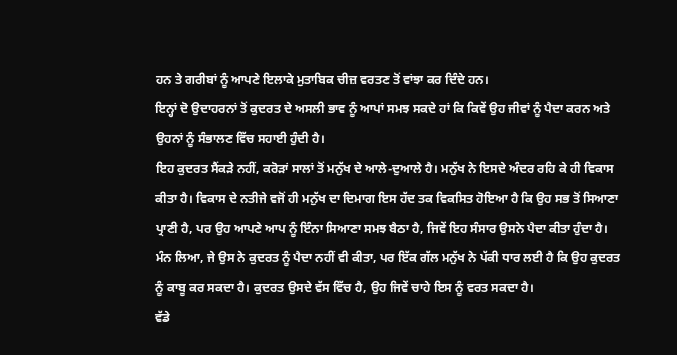ਹਨ ਤੇ ਗਰੀਬਾਂ ਨੂੰ ਆਪਣੇ ਇਲਾਕੇ ਮੁਤਾਬਿਕ ਚੀਜ਼ ਵਰਤਣ ਤੋਂ ਵਾਂਝਾ ਕਰ ਦਿੰਦੇ ਹਨ।
ਇਨ੍ਹਾਂ ਦੋ ਉਦਾਹਰਨਾਂ ਤੋਂ ਕੁਦਰਤ ਦੇ ਅਸਲੀ ਭਾਵ ਨੂੰ ਆਪਾਂ ਸਮਝ ਸਕਦੇ ਹਾਂ ਕਿ ਕਿਵੇਂ ਉਹ ਜੀਵਾਂ ਨੂੰ ਪੈਦਾ ਕਰਨ ਅਤੇ ਉਹਨਾਂ ਨੂੰ ਸੰਭਾਲਣ ਵਿੱਚ ਸਹਾਈ ਹੁੰਦੀ ਹੈ।
ਇਹ ਕੁਦਰਤ ਸੈਂਕੜੇ ਨਹੀਂ, ਕਰੋੜਾਂ ਸਾਲਾਂ ਤੋਂ ਮਨੁੱਖ ਦੇ ਆਲੇ-ਦੁਆਲੇ ਹੈ। ਮਨੁੱਖ ਨੇ ਇਸਦੇ ਅੰਦਰ ਰਹਿ ਕੇ ਹੀ ਵਿਕਾਸ ਕੀਤਾ ਹੈ। ਵਿਕਾਸ ਦੇ ਨਤੀਜੇ ਵਜੋਂ ਹੀ ਮਨੁੱਖ ਦਾ ਦਿਮਾਗ ਇਸ ਹੱਦ ਤਕ ਵਿਕਸਿਤ ਹੋਇਆ ਹੈ ਕਿ ਉਹ ਸਭ ਤੋਂ ਸਿਆਣਾ ਪ੍ਰਾਣੀ ਹੈ, ਪਰ ਉਹ ਆਪਣੇ ਆਪ ਨੂੰ ਇੰਨਾ ਸਿਆਣਾ ਸਮਝ ਬੈਠਾ ਹੈ, ਜਿਵੇਂ ਇਹ ਸੰਸਾਰ ਉਸਨੇ ਪੈਦਾ ਕੀਤਾ ਹੁੰਦਾ ਹੈ। ਮੰਨ ਲਿਆ, ਜੇ ਉਸ ਨੇ ਕੁਦਰਤ ਨੂੰ ਪੈਦਾ ਨਹੀਂ ਵੀ ਕੀਤਾ, ਪਰ ਇੱਕ ਗੱਲ ਮਨੁੱਖ ਨੇ ਪੱਕੀ ਧਾਰ ਲਈ ਹੈ ਕਿ ਉਹ ਕੁਦਰਤ ਨੂੰ ਕਾਬੂ ਕਰ ਸਕਦਾ ਹੈ। ਕੁਦਰਤ ਉਸਦੇ ਵੱਸ ਵਿੱਚ ਹੈ, ਉਹ ਜਿਵੇਂ ਚਾਹੇ ਇਸ ਨੂੰ ਵਰਤ ਸਕਦਾ ਹੈ।
ਵੱਡੇ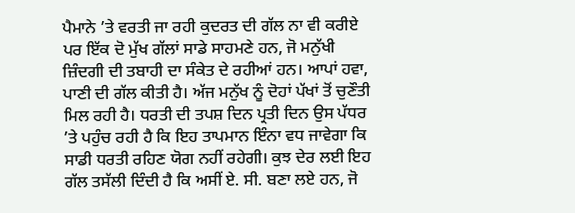ਪੈਮਾਨੇ ’ਤੇ ਵਰਤੀ ਜਾ ਰਹੀ ਕੁਦਰਤ ਦੀ ਗੱਲ ਨਾ ਵੀ ਕਰੀਏ ਪਰ ਇੱਕ ਦੋ ਮੁੱਖ ਗੱਲਾਂ ਸਾਡੇ ਸਾਹਮਣੇ ਹਨ, ਜੋ ਮਨੁੱਖੀ ਜ਼ਿੰਦਗੀ ਦੀ ਤਬਾਹੀ ਦਾ ਸੰਕੇਤ ਦੇ ਰਹੀਆਂ ਹਨ। ਆਪਾਂ ਹਵਾ, ਪਾਣੀ ਦੀ ਗੱਲ ਕੀਤੀ ਹੈ। ਅੱਜ ਮਨੁੱਖ ਨੂੰ ਦੋਹਾਂ ਪੱਖਾਂ ਤੋਂ ਚੁਣੌਤੀ ਮਿਲ ਰਹੀ ਹੈ। ਧਰਤੀ ਦੀ ਤਪਸ਼ ਦਿਨ ਪ੍ਰਤੀ ਦਿਨ ਉਸ ਪੱਧਰ ’ਤੇ ਪਹੁੰਚ ਰਹੀ ਹੈ ਕਿ ਇਹ ਤਾਪਮਾਨ ਇੰਨਾ ਵਧ ਜਾਵੇਗਾ ਕਿ ਸਾਡੀ ਧਰਤੀ ਰਹਿਣ ਯੋਗ ਨਹੀਂ ਰਹੇਗੀ। ਕੁਝ ਦੇਰ ਲਈ ਇਹ ਗੱਲ ਤਸੱਲੀ ਦਿੰਦੀ ਹੈ ਕਿ ਅਸੀਂ ਏ. ਸੀ. ਬਣਾ ਲਏ ਹਨ, ਜੋ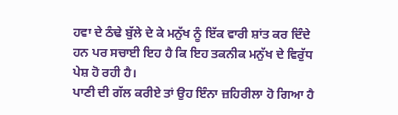ਹਵਾ ਦੇ ਠੰਢੇ ਬੁੱਲੇ ਦੇ ਕੇ ਮਨੁੱਖ ਨੂੰ ਇੱਕ ਵਾਰੀ ਸ਼ਾਂਤ ਕਰ ਦਿੰਦੇ ਹਨ ਪਰ ਸਚਾਈ ਇਹ ਹੈ ਕਿ ਇਹ ਤਕਨੀਕ ਮਨੁੱਖ ਦੇ ਵਿਰੁੱਧ ਪੇਸ਼ ਹੋ ਰਹੀ ਹੈ।
ਪਾਣੀ ਦੀ ਗੱਲ ਕਰੀਏ ਤਾਂ ਉਹ ਇੰਨਾ ਜ਼ਹਿਰੀਲਾ ਹੋ ਗਿਆ ਹੈ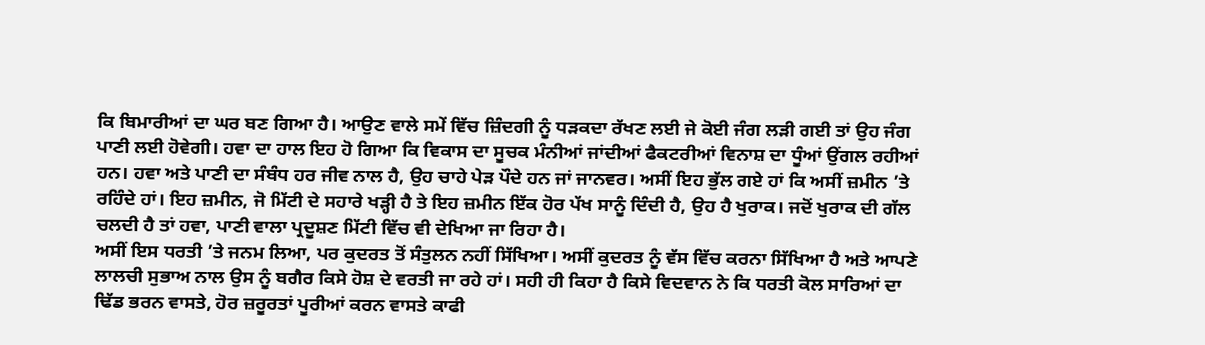ਕਿ ਬਿਮਾਰੀਆਂ ਦਾ ਘਰ ਬਣ ਗਿਆ ਹੈ। ਆਉਣ ਵਾਲੇ ਸਮੇਂ ਵਿੱਚ ਜ਼ਿੰਦਗੀ ਨੂੰ ਧੜਕਦਾ ਰੱਖਣ ਲਈ ਜੇ ਕੋਈ ਜੰਗ ਲੜੀ ਗਈ ਤਾਂ ਉਹ ਜੰਗ ਪਾਣੀ ਲਈ ਹੋਵੇਗੀ। ਹਵਾ ਦਾ ਹਾਲ ਇਹ ਹੋ ਗਿਆ ਕਿ ਵਿਕਾਸ ਦਾ ਸੂਚਕ ਮੰਨੀਆਂ ਜਾਂਦੀਆਂ ਫੈਕਟਰੀਆਂ ਵਿਨਾਸ਼ ਦਾ ਧੂੰਆਂ ਉਂਗਲ ਰਹੀਆਂ ਹਨ। ਹਵਾ ਅਤੇ ਪਾਣੀ ਦਾ ਸੰਬੰਧ ਹਰ ਜੀਵ ਨਾਲ ਹੈ, ਉਹ ਚਾਹੇ ਪੇੜ ਪੌਦੇ ਹਨ ਜਾਂ ਜਾਨਵਰ। ਅਸੀਂ ਇਹ ਭੁੱਲ ਗਏ ਹਾਂ ਕਿ ਅਸੀਂ ਜ਼ਮੀਨ ’ਤੇ ਰਹਿੰਦੇ ਹਾਂ। ਇਹ ਜ਼ਮੀਨ, ਜੋ ਮਿੱਟੀ ਦੇ ਸਹਾਰੇ ਖੜ੍ਹੀ ਹੈ ਤੇ ਇਹ ਜ਼ਮੀਨ ਇੱਕ ਹੋਰ ਪੱਖ ਸਾਨੂੰ ਦਿੰਦੀ ਹੈ, ਉਹ ਹੈ ਖੁਰਾਕ। ਜਦੋਂ ਖੁਰਾਕ ਦੀ ਗੱਲ ਚਲਦੀ ਹੈ ਤਾਂ ਹਵਾ, ਪਾਣੀ ਵਾਲਾ ਪ੍ਰਦੂਸ਼ਣ ਮਿੱਟੀ ਵਿੱਚ ਵੀ ਦੇਖਿਆ ਜਾ ਰਿਹਾ ਹੈ।
ਅਸੀਂ ਇਸ ਧਰਤੀ ’ਤੇ ਜਨਮ ਲਿਆ, ਪਰ ਕੁਦਰਤ ਤੋਂ ਸੰਤੁਲਨ ਨਹੀਂ ਸਿੱਖਿਆ। ਅਸੀਂ ਕੁਦਰਤ ਨੂੰ ਵੱਸ ਵਿੱਚ ਕਰਨਾ ਸਿੱਖਿਆ ਹੈ ਅਤੇ ਆਪਣੇ ਲਾਲਚੀ ਸੁਭਾਅ ਨਾਲ ਉਸ ਨੂੰ ਬਗੈਰ ਕਿਸੇ ਹੋਸ਼ ਦੇ ਵਰਤੀ ਜਾ ਰਹੇ ਹਾਂ। ਸਹੀ ਹੀ ਕਿਹਾ ਹੈ ਕਿਸੇ ਵਿਦਵਾਨ ਨੇ ਕਿ ਧਰਤੀ ਕੋਲ ਸਾਰਿਆਂ ਦਾ ਢਿੱਡ ਭਰਨ ਵਾਸਤੇ, ਹੋਰ ਜ਼ਰੂਰਤਾਂ ਪੂਰੀਆਂ ਕਰਨ ਵਾਸਤੇ ਕਾਫੀ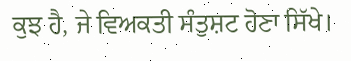ਕੁਝ ਹੈ, ਜੇ ਵਿਅਕਤੀ ਸੰਤੁਸ਼ਟ ਹੋਣਾ ਸਿੱਖੇ।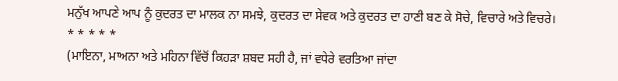ਮਨੁੱਖ ਆਪਣੇ ਆਪ ਨੂੰ ਕੁਦਰਤ ਦਾ ਮਾਲਕ ਨਾ ਸਮਝੇ, ਕੁਦਰਤ ਦਾ ਸੇਵਕ ਅਤੇ ਕੁਦਰਤ ਦਾ ਹਾਣੀ ਬਣ ਕੇ ਸੋਚੇ, ਵਿਚਾਰੇ ਅਤੇ ਵਿਚਰੇ।
* * * * *
(ਮਾਇਨਾ, ਮਾਅਨਾ ਅਤੇ ਮਹਿਨਾ ਵਿੱਚੋਂ ਕਿਹੜਾ ਸ਼ਬਦ ਸਹੀ ਹੈ, ਜਾਂ ਵਧੇਰੇ ਵਰਤਿਆ ਜਾਂਦਾ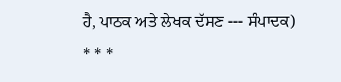ਹੈ, ਪਾਠਕ ਅਤੇ ਲੇਖਕ ਦੱਸਣ --- ਸੰਪਾਦਕ)
* * *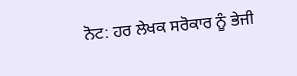ਨੋਟ: ਹਰ ਲੇਖਕ ਸਰੋਕਾਰ ਨੂੰ ਭੇਜੀ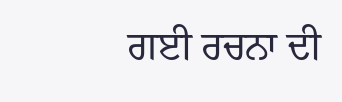ਗਈ ਰਚਨਾ ਦੀ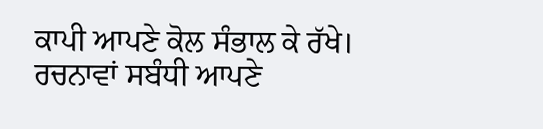ਕਾਪੀ ਆਪਣੇ ਕੋਲ ਸੰਭਾਲ ਕੇ ਰੱਖੇ।
ਰਚਨਾਵਾਂ ਸਬੰਧੀ ਆਪਣੇ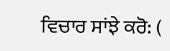ਵਿਚਾਰ ਸਾਂਝੇ ਕਰੋ: (